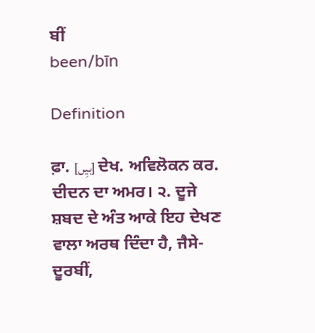ਬੀਂ
been/bīn

Definition

ਫ਼ਾ. [بیِں] ਦੇਖ. ਅਵਿਲੋਕਨ ਕਰ. ਦੀਦਨ ਦਾ ਅਮਰ। ੨. ਦੂਜੇ ਸ਼ਬਦ ਦੇ ਅੰਤ ਆਕੇ ਇਹ ਦੇਖਣ ਵਾਲਾ ਅਰਥ ਦਿੰਦਾ ਹੈ, ਜੈਸੇ- ਦੂਰਬੀਂ,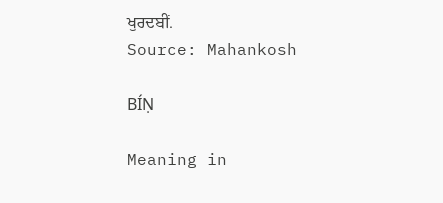ਖੁਰਦਬੀਂ.
Source: Mahankosh

BÍṆ

Meaning in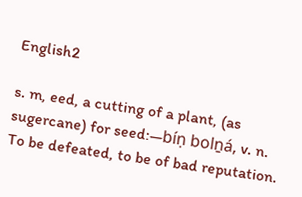English2

s. m, eed, a cutting of a plant, (as sugercane) for seed:—bíṇ bolṉá, v. n. To be defeated, to be of bad reputation.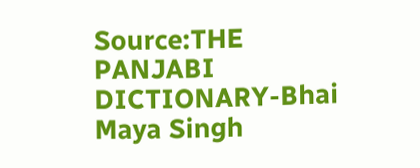Source:THE PANJABI DICTIONARY-Bhai Maya Singh